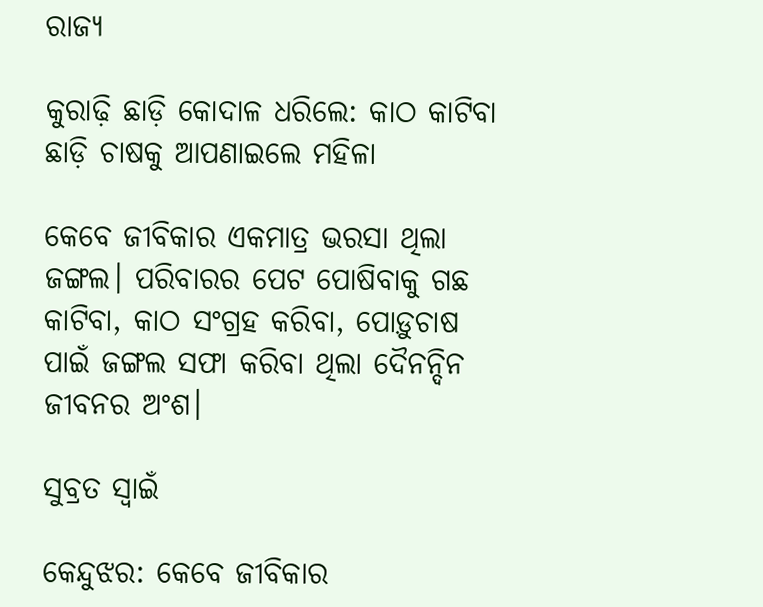ରାଜ୍ୟ

କୁରାଢ଼ି ଛାଡ଼ି କୋଦାଳ ଧରିଲେ: କାଠ କାଟିବା ଛାଡ଼ି ଚାଷକୁ ଆପଣାଇଲେ ମହିଳା

କେବେ ଜୀବିକାର ଏକମାତ୍ର ଭରସା ଥିଲା ଜଙ୍ଗଲ। ପରିବାରର ପେଟ ପୋଷିବାକୁ ଗଛ କାଟିବା, କାଠ ସଂଗ୍ରହ କରିବା, ପୋଡ଼ୁଚାଷ ପାଇଁ ଜଙ୍ଗଲ ସଫା କରିବା ଥିଲା ଦୈନନ୍ଦିନ ଜୀବନର ଅଂଶ।

ସୁବ୍ରତ ସ୍ବାଇଁ

କେନ୍ଦୁଝର: କେବେ ଜୀବିକାର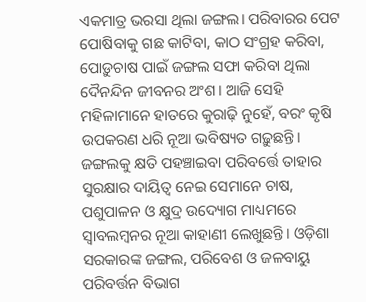ଏକମାତ୍ର ଭରସା ଥିଲା ଜଙ୍ଗଲ। ପରିବାରର ପେଟ ପୋଷିବାକୁ ଗଛ କାଟିବା, କାଠ ସଂଗ୍ରହ କରିବା, ପୋଡ଼ୁଚାଷ ପାଇଁ ଜଙ୍ଗଲ ସଫା କରିବା ଥିଲା ଦୈନନ୍ଦିନ ଜୀବନର ଅଂଶ। ଆଜି ସେହି ମହିଳାମାନେ ହାତରେ କୁରାଢ଼ି ନୁହେଁ, ବରଂ କୃଷି ଉପକରଣ ଧରି ନୂଆ ଭବିଷ୍ୟତ ଗଢ଼ୁଛନ୍ତି। ଜଙ୍ଗଲକୁ କ୍ଷତି ପହଞ୍ଚାଇବା ପରିବର୍ତ୍ତେ ତାହାର ସୁରକ୍ଷାର ଦାୟିତ୍ୱ ନେଇ ସେମାନେ ଚାଷ, ପଶୁପାଳନ ଓ କ୍ଷୁଦ୍ର ଉଦ୍ୟୋଗ ମାଧ୍ୟମରେ ସ୍ୱାବଲମ୍ବନର ନୂଆ କାହାଣୀ ଲେଖୁଛନ୍ତି। ଓଡ଼ିଶା ସରକାରଙ୍କ ଜଙ୍ଗଲ, ପରିବେଶ ଓ ଜଳବାୟୁ ପରିବର୍ତ୍ତନ ବିଭାଗ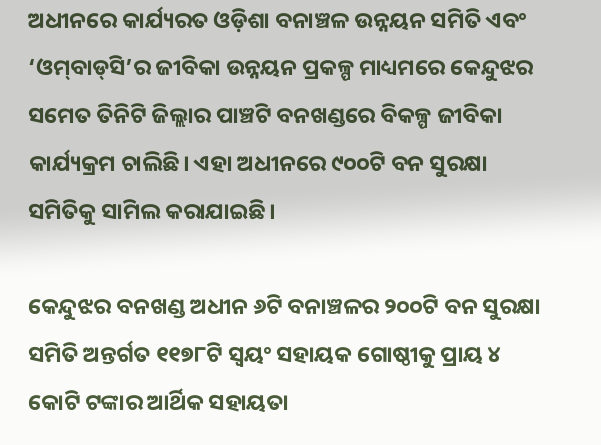ଅଧୀନରେ କାର୍ଯ୍ୟରତ ଓଡ଼ିଶା ବନାଞ୍ଚଳ ଉନ୍ନୟନ ସମିତି ଏବଂ ‘ଓମ୍‌ବାଡ୍‌ସି’ର ଜୀବିକା ଉନ୍ନୟନ ପ୍ରକଳ୍ପ ମାଧ୍ୟମରେ କେନ୍ଦୁଝର ସମେତ ତିନିଟି ଜିଲ୍ଲାର ପାଞ୍ଚଟି ବନଖଣ୍ଡରେ ବିକଳ୍ପ ଜୀବିକା କାର୍ଯ୍ୟକ୍ରମ ଚାଲିଛି। ଏହା ଅଧୀନରେ ୯୦୦ଟି ବନ ସୁରକ୍ଷା ସମିତିକୁ ସାମିଲ କରାଯାଇଛି।

କେନ୍ଦୁଝର ବନଖଣ୍ଡ ଅଧୀନ ୬ଟି ବନାଞ୍ଚଳର ୨୦୦ଟି ବନ ସୁରକ୍ଷା ସମିତି ଅନ୍ତର୍ଗତ ୧୧୭୮ଟି ସ୍ୱୟଂ ସହାୟକ ଗୋଷ୍ଠୀକୁ ପ୍ରାୟ ୪ କୋଟି ଟଙ୍କାର ଆର୍ଥିକ ସହାୟତା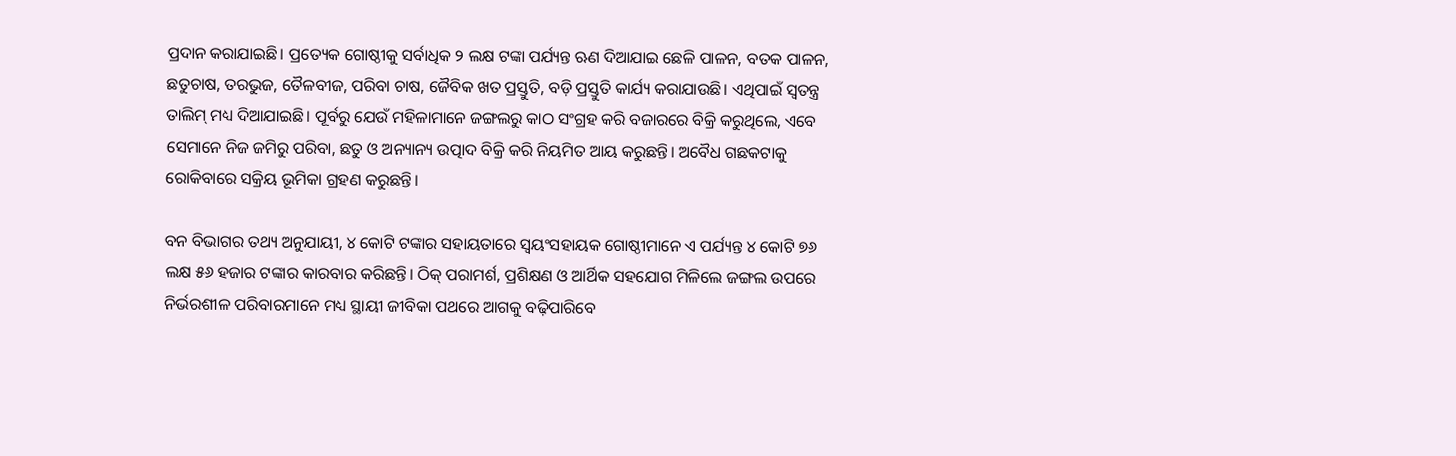ପ୍ରଦାନ କରାଯାଇଛି। ପ୍ରତ୍ୟେକ ଗୋଷ୍ଠୀକୁ ସର୍ବାଧିକ ୨ ଲକ୍ଷ ଟଙ୍କା ପର୍ଯ୍ୟନ୍ତ ଋଣ ଦିଆଯାଇ ଛେଳି ପାଳନ, ବତକ ପାଳନ, ଛତୁଚାଷ, ତରଭୁଜ, ତୈଳବୀଜ, ପରିବା ଚାଷ, ଜୈବିକ ଖତ ପ୍ରସ୍ତୁତି, ବଡ଼ି ପ୍ରସ୍ତୁତି କାର୍ଯ୍ୟ କରାଯାଉଛି। ଏଥିପାଇଁ ସ୍ୱତନ୍ତ୍ର ତାଲିମ୍‌ ମଧ୍ୟ ଦିଆଯାଇଛି। ପୂର୍ବରୁ ଯେଉଁ ମହିଳାମାନେ ଜଙ୍ଗଲରୁ କାଠ ସଂଗ୍ରହ କରି ବଜାରରେ ବିକ୍ରି କରୁଥିଲେ, ଏବେ ସେମାନେ ନିଜ ଜମିରୁ ପରିବା, ଛତୁ ଓ ଅନ୍ୟାନ୍ୟ ଉତ୍ପାଦ ବିକ୍ରି କରି ନିୟମିତ ଆୟ କରୁଛନ୍ତି। ଅବୈଧ ଗଛକଟାକୁ ରୋକିବାରେ ସକ୍ରିୟ ଭୂମିକା ଗ୍ରହଣ କରୁଛନ୍ତି।

ବନ ବିଭାଗର ତଥ୍ୟ ଅନୁଯାୟୀ, ୪ କୋଟି ଟଙ୍କାର ସହାୟତାରେ ସ୍ୱୟଂସହାୟକ ଗୋଷ୍ଠୀମାନେ ଏ ପର୍ଯ୍ୟନ୍ତ ୪ କୋଟି ୭୬ ଲକ୍ଷ ୫୬ ହଜାର ଟଙ୍କାର କାରବାର କରିଛନ୍ତି। ଠିକ୍ ପରାମର୍ଶ, ପ୍ରଶିକ୍ଷଣ ଓ ଆର୍ଥିକ ସହଯୋଗ ମିଳିଲେ ଜଙ୍ଗଲ ଉପରେ ନିର୍ଭରଶୀଳ ପରିବାରମାନେ ମଧ୍ୟ ସ୍ଥାୟୀ ଜୀବିକା ପଥରେ ଆଗକୁ ବଢ଼ିପାରିବେ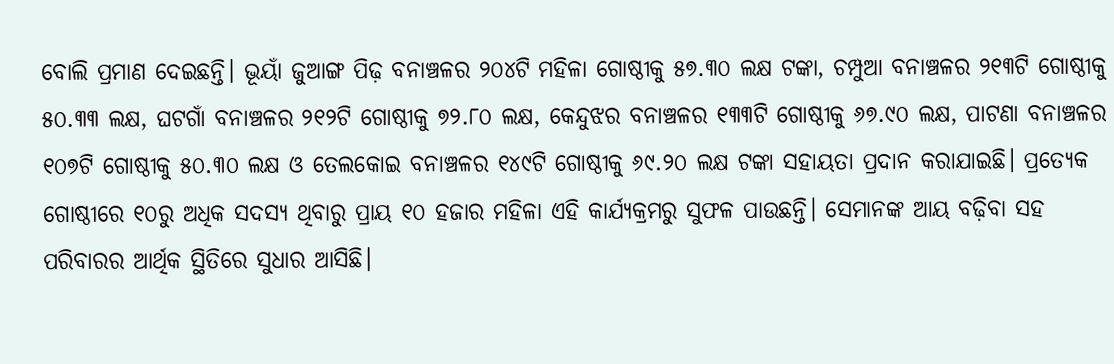ବୋଲି ପ୍ରମାଣ ଦେଇଛନ୍ତି। ଭୂୟାଁ ଜୁଆଙ୍ଗ ପିଢ଼ ବନାଞ୍ଚଳର ୨୦୪ଟି ମହିଳା ଗୋଷ୍ଠୀକୁ ୫୭.୩୦ ଲକ୍ଷ ଟଙ୍କା, ଚମ୍ପୁଆ ବନାଞ୍ଚଳର ୨୧୩ଟି ଗୋଷ୍ଠୀକୁ ୫୦.୩୩ ଲକ୍ଷ, ଘଟଗାଁ ବନାଞ୍ଚଳର ୨୧୨ଟି ଗୋଷ୍ଠୀକୁ ୭୨.୮୦ ଲକ୍ଷ, କେନ୍ଦୁଝର ବନାଞ୍ଚଳର ୧୩୩ଟି ଗୋଷ୍ଠୀକୁ ୬୭.୯୦ ଲକ୍ଷ, ପାଟଣା ବନାଞ୍ଚଳର ୧୦୭ଟି ଗୋଷ୍ଠୀକୁ ୫୦.୩୦ ଲକ୍ଷ ଓ ତେଲକୋଇ ବନାଞ୍ଚଳର ୧୪୯ଟି ଗୋଷ୍ଠୀକୁ ୬୯.୨୦ ଲକ୍ଷ ଟଙ୍କା ସହାୟତା ପ୍ରଦାନ କରାଯାଇଛି। ପ୍ରତ୍ୟେକ ଗୋଷ୍ଠୀରେ ୧୦ରୁ ଅଧିକ ସଦସ୍ୟ ଥିବାରୁ ପ୍ରାୟ ୧୦ ହଜାର ମହିଳା ଏହି କାର୍ଯ୍ୟକ୍ରମରୁ ସୁଫଳ ପାଉଛନ୍ତି। ସେମାନଙ୍କ ଆୟ ବଢ଼ିବା ସହ ପରିବାରର ଆର୍ଥିକ ସ୍ଥିତିରେ ସୁଧାର ଆସିଛି।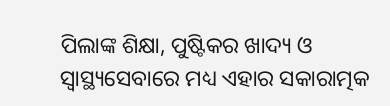ପିଲାଙ୍କ ଶିକ୍ଷା, ପୁଷ୍ଟିକର ଖାଦ୍ୟ ଓ ସ୍ୱାସ୍ଥ୍ୟସେବାରେ ମଧ୍ୟ ଏହାର ସକାରାତ୍ମକ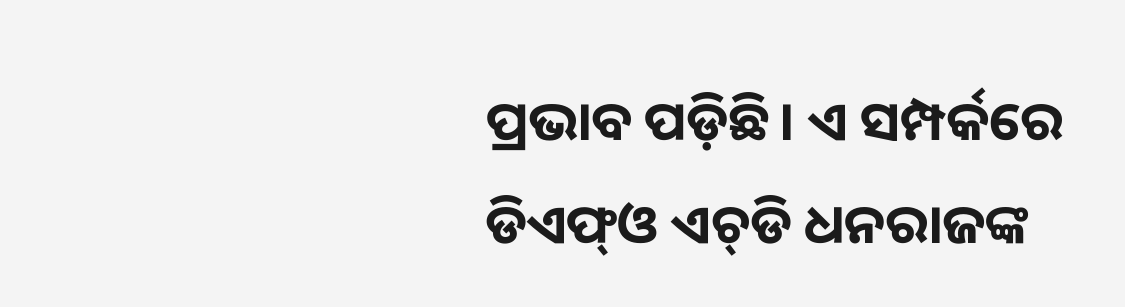ପ୍ରଭାବ ପଡ଼ିଛି। ଏ ସମ୍ପର୍କରେ ଡିଏଫ୍‌ଓ ଏଚ୍‌ଡି ଧନରାଜଙ୍କ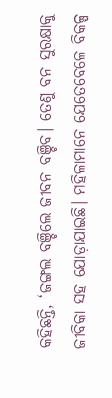କହିଛନ୍ତି, ‘ଜଙ୍ଗଲ ବଞ୍ଚିଲେ ଜୀବନ ବଞ୍ଚିବ। ତେଣୁ ବନ ସୁରକ୍ଷାକୁ ଜୀବିକା ସହ ଯୋଡ଼ାଯାଇଛି। ମହିଳାମାନେ ଯେତେବେଳେ ବିକଳ୍ପ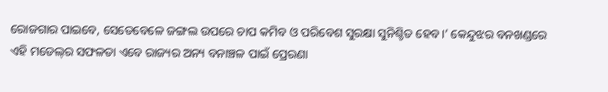ରୋଜଗାର ପାଇବେ, ସେତେବେଳେ ଜଙ୍ଗଲ ଉପରେ ଚାପ କମିବ ଓ ପରିବେଶ ସୁରକ୍ଷା ସୁନିଶ୍ଚିତ ହେବ।’ କେନ୍ଦୁଝର ବନଖଣ୍ଡରେ ଏହି ମଡେଲ୍‌ର ସଫଳତା ଏବେ ରାଜ୍ୟର ଅନ୍ୟ ବନାଞ୍ଚଳ ପାଇଁ ପ୍ରେରଣା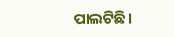ପାଲଟିଛି।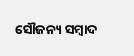ସୌଜନ୍ୟ ସମ୍ବାଦ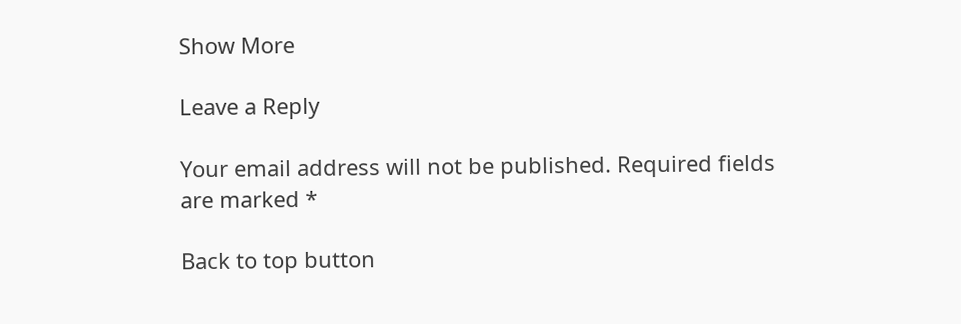Show More

Leave a Reply

Your email address will not be published. Required fields are marked *

Back to top button